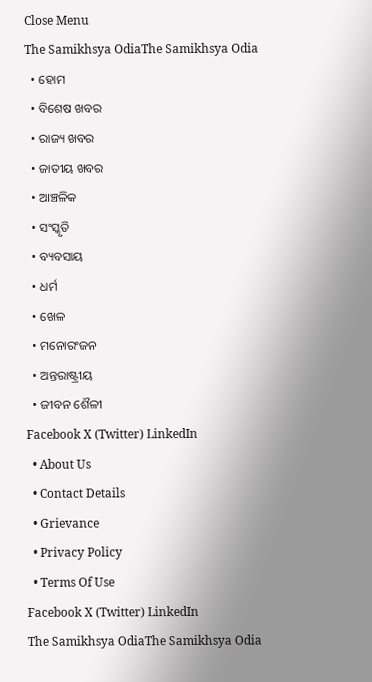Close Menu
The Samikhsya OdiaThe Samikhsya Odia
  • ହୋମ
  • ବିଶେଷ ଖବର
  • ରାଜ୍ୟ ଖବର
  • ଜାତୀୟ ଖବର
  • ଆଞ୍ଚଳିକ
  • ସଂସ୍କୃତି
  • ବ୍ୟବସାୟ
  • ଧର୍ମ
  • ଖେଳ
  • ମନୋରଂଜନ
  • ଅନ୍ତରାଷ୍ଟ୍ରୀୟ
  • ଜୀବନ ଶୈଳୀ
Facebook X (Twitter) LinkedIn
  • About Us
  • Contact Details
  • Grievance
  • Privacy Policy
  • Terms Of Use
Facebook X (Twitter) LinkedIn
The Samikhsya OdiaThe Samikhsya Odia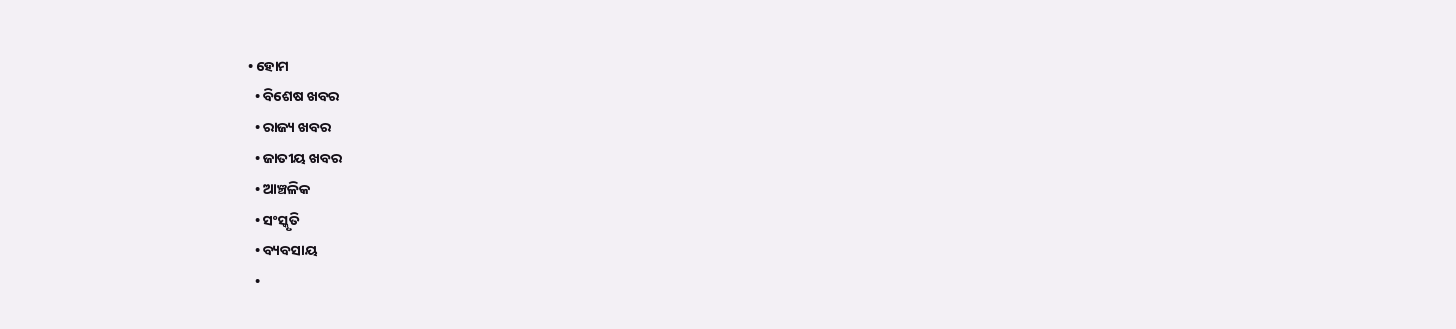• ହୋମ
  • ବିଶେଷ ଖବର
  • ରାଜ୍ୟ ଖବର
  • ଜାତୀୟ ଖବର
  • ଆଞ୍ଚଳିକ
  • ସଂସ୍କୃତି
  • ବ୍ୟବସାୟ
  •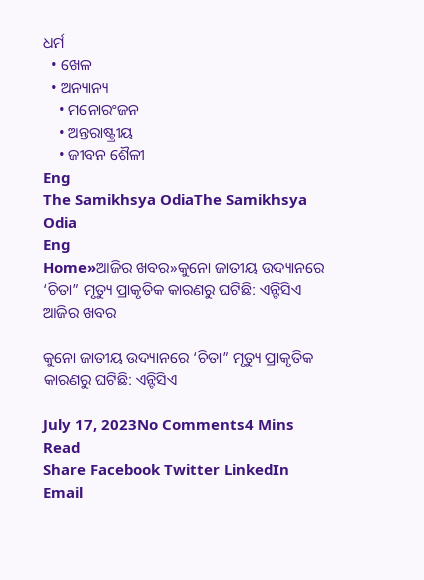ଧର୍ମ
  • ଖେଳ
  • ଅନ୍ୟାନ୍ୟ
    • ମନୋରଂଜନ
    • ଅନ୍ତରାଷ୍ଟ୍ରୀୟ
    • ଜୀବନ ଶୈଳୀ
Eng
The Samikhsya OdiaThe Samikhsya Odia
Eng
Home»ଆଜିର ଖବର»କୁନୋ ଜାତୀୟ ଉଦ୍ୟାନରେ ‘ଚିତା” ମୃତ୍ୟୁ ପ୍ରାକୃତିକ କାରଣରୁ ଘଟିଛି: ଏନ୍ଟିସିଏ
ଆଜିର ଖବର

କୁନୋ ଜାତୀୟ ଉଦ୍ୟାନରେ ‘ଚିତା” ମୃତ୍ୟୁ ପ୍ରାକୃତିକ କାରଣରୁ ଘଟିଛି: ଏନ୍ଟିସିଏ

July 17, 2023No Comments4 Mins Read
Share Facebook Twitter LinkedIn Email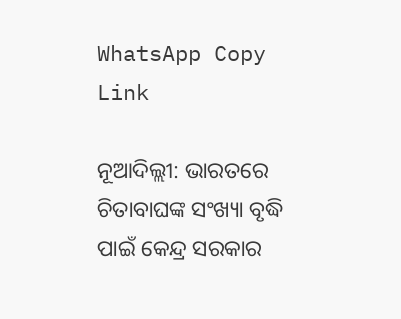WhatsApp Copy Link

ନୂଆଦିଲ୍ଲୀ: ଭାରତରେ ଚିତାବାଘଙ୍କ ସଂଖ୍ୟା ବୃଦ୍ଧି ପାଇଁ କେନ୍ଦ୍ର ସରକାର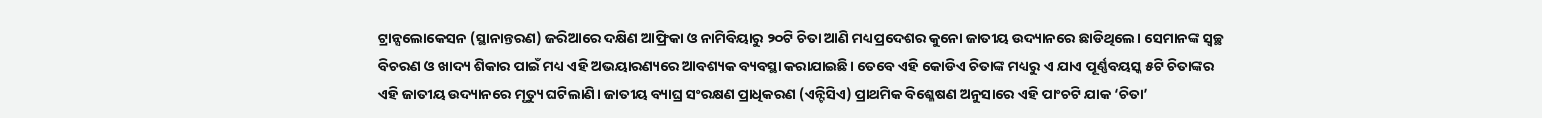ଟ୍ରାନ୍ସଲୋକେସନ (ସ୍ଥାନାନ୍ତରଣ) ଜରିଆରେ ଦକ୍ଷିଣ ଆଫ୍ରିକା ଓ ନାମିବିୟାରୁ ୨୦ଟି ଚିତା ଆଣି ମଧ୍ୟପ୍ରଦେଶର କୁନୋ ଜାତୀୟ ଉଦ୍ୟାନରେ ଛାଡିଥିଲେ। ସେମାନଙ୍କ ସ୍ୱଚ୍ଛ ବିଚରଣ ଓ ଖାଦ୍ୟ ଶିକାର ପାଇଁ ମଧ୍ୟ ଏହି ଅଭୟାରଣ୍ୟରେ ଆବଶ୍ୟକ ବ୍ୟବସ୍ଥା କରାଯାଇଛି। ତେବେ ଏହି କୋଡିଏ ଚିତାଙ୍କ ମଧ୍ୟରୁ ଏ ଯାଏ ପୂର୍ଣ୍ଣବୟସ୍କ ୫ଟି ଚିତାଙ୍କର ଏହି ଜାତୀୟ ଉଦ୍ୟାନରେ ମୃତ୍ୟୁ ଘଟିଲାଣି। ଜାତୀୟ ବ୍ୟାଘ୍ର ସଂରକ୍ଷଣ ପ୍ରାଧିକରଣ (ଏନ୍ଟିସିଏ) ପ୍ରାଥମିକ ବିଶ୍ଳେଷଣ ଅନୁସାରେ ଏହି ପାଂଚଟି ଯାକ ‘ଚିତା’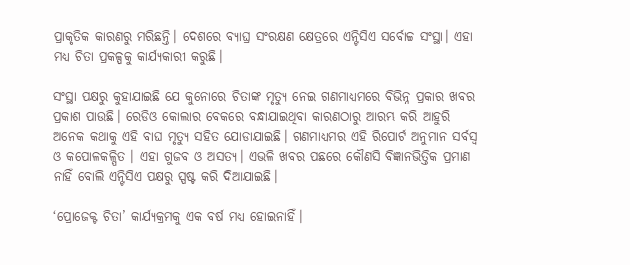ପ୍ରାକୃତିକ କାରଣରୁ ମରିଛନ୍ତି। ଦେଶରେ ବ୍ୟାଘ୍ର ସଂରକ୍ଷଣ କ୍ଷେତ୍ରରେ ଏନ୍ଟିସିଏ ସର୍ବୋଚ୍ଚ ସଂସ୍ଥା। ଏହା ମଧ୍ୟ ଚିତା ପ୍ରକଳ୍ପକୁ କାର୍ଯ୍ୟକାରୀ କରୁଛି।

ସଂସ୍ଥା ପକ୍ଷରୁ କୁହାଯାଇଛି ଯେ କୁନୋରେ ଚିତାଙ୍କ ମୃତ୍ୟୁ ନେଇ ଗଣମାଧ୍ୟମରେ ବିଭିନ୍ନ ପ୍ରକାର ଖବର ପ୍ରକାଶ ପାଉଛି। ରେଡିଓ କୋଲାର ବେକରେ ବନ୍ଧାଯାଇଥିବା କାରଣଠାରୁ ଆରମ୍ଭ କରି ଆହୁରି ଅନେକ କଥାକୁ ଏହି ବାଘ ମୃତ୍ୟୁ ସହିତ ଯୋଡାଯାଇଛି। ଗଣମାଧ୍ୟମର ଏହି ରିପୋର୍ଟ ଅନୁମାନ ସର୍ବସ୍ୱ ଓ କପୋଳକଳ୍ପିତ । ଏହା ଗୁଜବ ଓ ଅସତ୍ୟ। ଏଭଳି ଖବର ପଛରେ କୌଣସି ବିଜ୍ଞାନଭିତ୍ତିକ ପ୍ରମାଣ ନାହିଁ ବୋଲି ଏନ୍ଟିସିଏ ପକ୍ଷରୁ ସ୍ପଷ୍ଟ କରି ଦିଆଯାଇଛି।

‘ପ୍ରୋଜେକ୍ଟ ଚିତା’ କାର୍ଯ୍ୟକ୍ରମକୁ ଏକ ବର୍ଷ ମଧ୍ୟ ହୋଇନାହିଁ।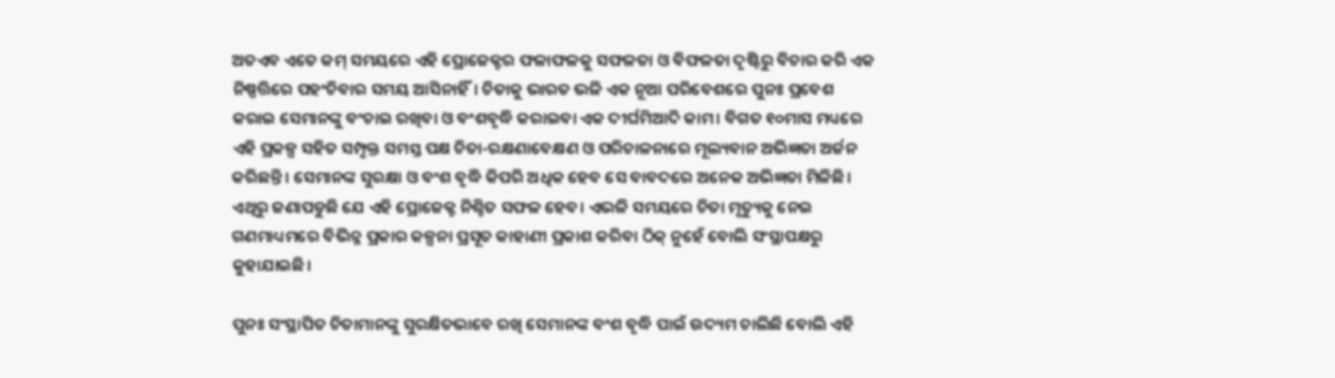ଅତଏବ ଏତେ କମ୍ ସମୟରେ ଏହି ପ୍ରୋଜେକ୍ଟର ଫଳାଫଳକୁ ସଫଳତା ଓ ବିଫଳତା ଦୃଷ୍ଟିରୁ ବିଚାର କରି ଏକ ନିଷ୍ପତ୍ତିରେ ପହଂଚିବାର ସମୟ ଆସିନାହିଁ। ଚିତାକୁ ଭାରତ ଭଳି ଏକ ନୂଆ ପରିବେଶରେ ପୁନଃ ପ୍ରବେଶ କରାଇ ସେମାନଙ୍କୁ ବଂଚାଇ ରଖିବା ଓ ବଂଶବୃଦ୍ଧି କରାଇବା ଏକ ଦୀର୍ଘମିଆଦି କାମ। ବିଗତ ୧୦ମାସ ମଧ୍ୟରେ ଏହି ପ୍ରକଳ୍ପ ସହିତ ସମ୍ପୃକ୍ତ ସମସ୍ତ ପକ୍ଷ ଚିତା-ରକ୍ଷଣାବେକ୍ଷଣ ଓ ପରିଚାଳନାରେ ମୂଲ୍ୟବାନ ଅଭିଜ୍ଞତା ଅର୍ଜନ କରିଛନ୍ତି। ସେମାନଙ୍କ ସୁରକ୍ଷା ଓ ବଂଶ ବୃଦ୍ଧି କିପରି ଅଧିକ ହେବ ସେ ବାବଦରେ ଅନେକ ଅଭିଜ୍ଞତା ମିଳିଛି। ଏଥିରୁ ଜଣାପଡୁଛି ଯେ ଏହି ପ୍ରୋଜେକ୍ଟ ନିଶ୍ଚିତ ସଫଳ ହେବ। ଏଭଳି ସମୟରେ ଚିତା ମୃତ୍ୟୁକୁ ନେଇ ଗଣମାଧ୍ୟମରେ ବିଭିନ୍ନ ପ୍ରକାର କଳ୍ପନା ପ୍ରସୂତ କାହାଣୀ ପ୍ରକାଶ କରିବା ଠିକ୍ ନୁହେଁ ବୋଲି ସଂସ୍ଥାପକ୍ଷରୁ କୁହାଯାଇଛି।

ପୁନଃ ସଂସ୍ଥାପିତ ଚିତାମାନଙ୍କୁ ସୁରକ୍ଷିତଭାବେ ରଖି ସେମାନଙ୍କ ବଂଶ ବୃଦ୍ଧି ପାଇଁ ଉଦ୍ୟମ ଚାଲିଛି ବୋଲି ଏହି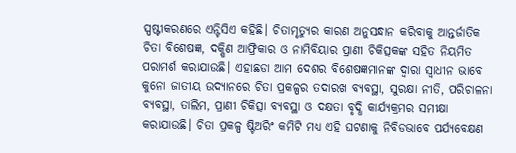ସ୍ପଷ୍ଟୀକରଣରେ ଏନ୍ଟିସିଏ କହିଛି। ଚିତାମୃତ୍ୟୁର କାରଣ ଅନୁସନ୍ଧାନ କରିବାକୁ ଆନ୍ତର୍ଜାତିକ ଚିତା ବିଶେଷଜ୍ଞ, ଦକ୍ଷିଣ ଆଫ୍ରିକାର ଓ ନାମିବିୟାର ପ୍ରାଣୀ ଚିକିତ୍ସକଙ୍କ ସହିତ ନିୟମିତ ପରାମର୍ଶ କରାଯାଉଛି। ଏହାଛଡା ଆମ ଦେଶର ବିଶେଷଜ୍ଞମାନଙ୍କ ଦ୍ୱାରା ସ୍ୱାଧୀନ ଭାବେ କୁନୋ ଜାତୀୟ ଉଦ୍ୟାନରେ ଚିତା ପ୍ରକଳ୍ପର ତଦାରଖ ବ୍ୟବସ୍ଥା, ସୁରକ୍ଷା ନୀତି, ପରିଚାଳନା ବ୍ୟବସ୍ଥା, ତାଲିମ, ପ୍ରାଣୀ ଚିକିତ୍ସା ବ୍ୟବସ୍ଥା ଓ ଦକ୍ଷତା ବୃଦ୍ଧି କାର୍ଯ୍ୟକ୍ରମର ସମୀକ୍ଷା କରାଯାଉଛି। ଚିତା ପ୍ରକଳ୍ପ ଷ୍ଟିଅରିଂ କମିଟି ମଧ୍ୟ ଏହି ଘଟଣାକୁ ନିବିଡଭାବେ ପର୍ଯ୍ୟବେକ୍ଷଣ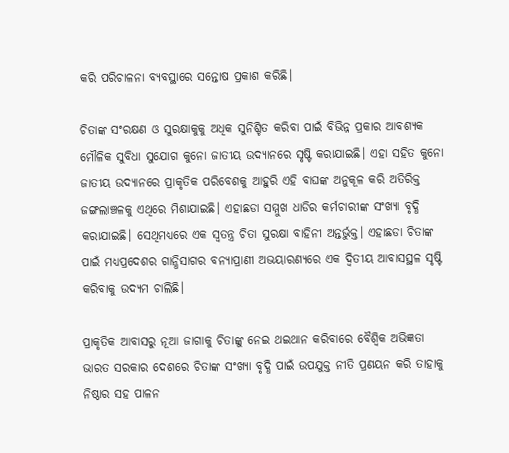କରି ପରିଚାଳନା ବ୍ୟବସ୍ଥାରେ ସନ୍ତୋଷ ପ୍ରକାଶ କରିଛି।

ଚିତାଙ୍କ ସଂରକ୍ଷଣ ଓ ସୁରକ୍ଷାକୁକୁ ଅଧିକ ସୁନିଶ୍ଚିତ କରିବା ପାଇଁ ବିଭିନ୍ନ ପ୍ରକାର ଆବଶ୍ୟକ ମୌଳିକ ସୁବିଧା ସୁଯୋଗ କୁନୋ ଜାତୀୟ ଉଦ୍ୟାନରେ ସୃଷ୍ଟି କରାଯାଇଛି। ଏହା ସହିତ କୁନୋ ଜାତୀୟ ଉଦ୍ୟାନରେ ପ୍ରାକୃତିକ ପରିବେଶକୁ ଆହୁରି ଏହି ବାଘଙ୍କ ଅନୁକୂଳ କରି ଅତିରିକ୍ତ ଜଙ୍ଗଲାଞ୍ଚଳକୁ ଏଥିରେ ମିଶାଯାଇଛି। ଏହାଛଡା ସମ୍ମୁଖ ଧାଡିର କର୍ମଚାରୀଙ୍କ ସଂଖ୍ୟା ବୃଦ୍ଧି କରାଯାଇଛି। ସେଥିମଧ୍ୟରେ ଏକ ସ୍ୱତନ୍ତ୍ର ଚିତା ସୁରକ୍ଷା ବାହିନୀ ଅନ୍ତର୍ଭୁକ୍ତ। ଏହାଛଡା ଚିତାଙ୍କ ପାଇଁ ମଧ୍ୟପ୍ରଦେଶର ଗାନ୍ଧିସାଗର ବନ୍ୟାପ୍ରାଣୀ ଅଭୟାରଣ୍ୟରେ ଏକ ଦ୍ୱିତୀୟ ଆବାସସ୍ଥଳ ସୃଷ୍ଟି କରିବାକୁ ଉଦ୍ୟମ ଚାଲିଛି।

ପ୍ରାକୃତିକ ଆବାସରୁ ନୂଆ ଜାଗାକୁ ଚିତାଙ୍କୁ ନେଇ ଥଇଥାନ କରିବାରେ ବୈଶ୍ୱିକ ଅଭିଜ୍ଞତା
ଭାରତ ସରକାର ଦେଶରେ ଚିତାଙ୍କ ସଂଖ୍ୟା ବୃଦ୍ଧି ପାଇଁ ଉପଯୁକ୍ତ ନୀତି ପ୍ରଣୟନ କରି ତାହାକୁ ନିଷ୍ଠାର ସହ ପାଳନ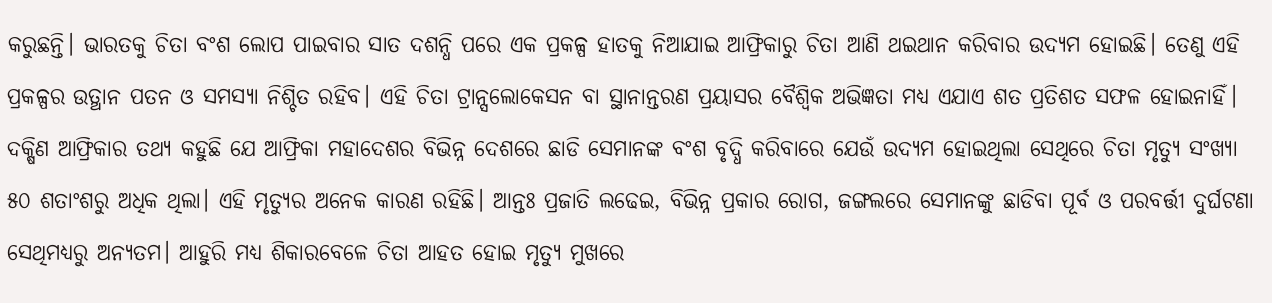କରୁଛନ୍ତି। ଭାରତକୁ ଚିତା ବଂଶ ଲୋପ ପାଇବାର ସାତ ଦଶନ୍ଧି ପରେ ଏକ ପ୍ରକଳ୍ପ ହାତକୁ ନିଆଯାଇ ଆଫ୍ରିକାରୁ ଚିତା ଆଣି ଥଇଥାନ କରିବାର ଉଦ୍ୟମ ହୋଇଛି। ତେଣୁ ଏହି ପ୍ରକଳ୍ପର ଉତ୍ଥାନ ପତନ ଓ ସମସ୍ୟା ନିଶ୍ଚିତ ରହିବ। ଏହି ଚିତା ଟ୍ରାନ୍ସଲୋକେସନ ବା ସ୍ଥାନାନ୍ତରଣ ପ୍ରୟାସର ବୈଶ୍ୱିକ ଅଭିଜ୍ଞତା ମଧ୍ୟ ଏଯାଏ ଶତ ପ୍ରତିଶତ ସଫଳ ହୋଇନାହିଁ। ଦକ୍ଷିଣ ଆଫ୍ରିକାର ତଥ୍ୟ କହୁଛି ଯେ ଆଫ୍ରିକା ମହାଦେଶର ବିଭିନ୍ନ ଦେଶରେ ଛାଡି ସେମାନଙ୍କ ବଂଶ ବୃଦ୍ଧି କରିବାରେ ଯେଉଁ ଉଦ୍ୟମ ହୋଇଥିଲା ସେଥିରେ ଚିତା ମୃତ୍ୟୁ ସଂଖ୍ୟା ୫୦ ଶତାଂଶରୁ ଅଧିକ ଥିଲା। ଏହି ମୃତ୍ୟୁର ଅନେକ କାରଣ ରହିଛି। ଆନ୍ତଃ ପ୍ରଜାତି ଲଢେଇ, ବିଭିନ୍ନ ପ୍ରକାର ରୋଗ, ଜଙ୍ଗଲରେ ସେମାନଙ୍କୁ ଛାଡିବା ପୂର୍ବ ଓ ପରବର୍ତ୍ତୀ ଦୁର୍ଘଟଣା ସେଥିମଧ୍ୟରୁ ଅନ୍ୟତମ। ଆହୁରି ମଧ୍ୟ ଶିକାରବେଳେ ଚିତା ଆହତ ହୋଇ ମୃତ୍ୟୁ ମୁଖରେ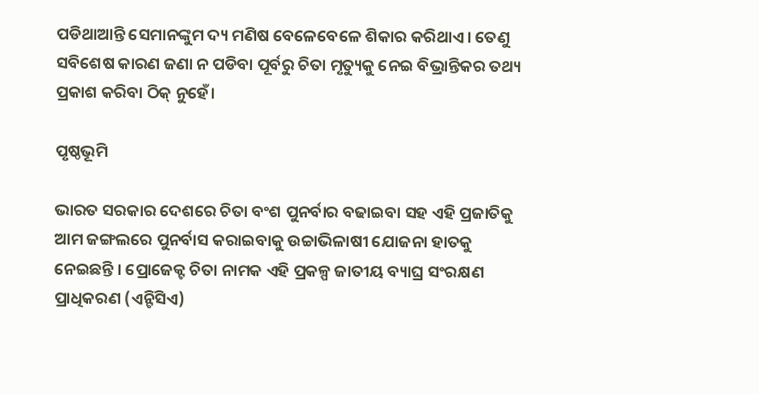ପଡିଥାଆନ୍ତି ସେମାନଙ୍କୁମ ଦ୍ୟ ମଣିଷ ବେଳେବେଳେ ଶିକାର କରିଥାଏ। ତେଣୁ ସବିଶେଷ କାରଣ ଜଣା ନ ପଡିବା ପୂର୍ବରୁ ଚିତା ମୃତ୍ୟୁକୁ ନେଇ ବିଭ୍ରାନ୍ତିକର ତଥ୍ୟ ପ୍ରକାଶ କରିବା ଠିକ୍ ନୁହେଁ।

ପୃଷ୍ଠଭୂମି

ଭାରତ ସରକାର ଦେଶରେ ଚିତା ବଂଶ ପୁନର୍ବାର ବଢାଇବା ସହ ଏହି ପ୍ରଜାତିକୁ ଆମ ଜଙ୍ଗଲରେ ପୁନର୍ବାସ କରାଇବାକୁ ଉଚ୍ଚାଭିଳାଷୀ ଯୋଜନା ହାତକୁ ନେଇଛନ୍ତି । ପ୍ରୋଜେକ୍ଟ ଚିତା ନାମକ ଏହି ପ୍ରକଳ୍ପ ଜାତୀୟ ବ୍ୟାଘ୍ର ସଂରକ୍ଷଣ ପ୍ରାଧିକରଣ (ଏନ୍ଟିସିଏ)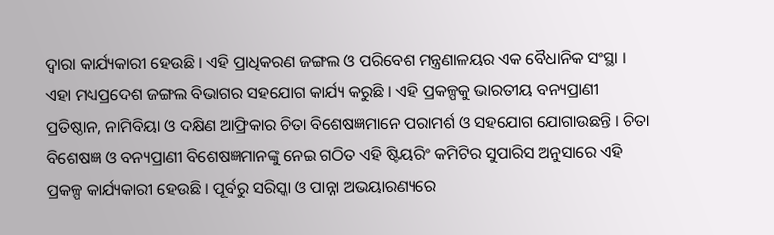ଦ୍ୱାରା କାର୍ଯ୍ୟକାରୀ ହେଉଛି । ଏହି ପ୍ରାଧିକରଣ ଜଙ୍ଗଲ ଓ ପରିବେଶ ମନ୍ତ୍ରଣାଳୟର ଏକ ବୈଧାନିକ ସଂସ୍ଥା । ଏହା ମଧ୍ୟପ୍ରଦେଶ ଜଙ୍ଗଲ ବିଭାଗର ସହଯୋଗ କାର୍ଯ୍ୟ କରୁଛି । ଏହି ପ୍ରକଳ୍ପକୁ ଭାରତୀୟ ବନ୍ୟପ୍ରାଣୀ ପ୍ରତିଷ୍ଠାନ, ନାମିବିୟା ଓ ଦକ୍ଷିଣ ଆଫ୍ରିକାର ଚିତା ବିଶେଷଜ୍ଞମାନେ ପରାମର୍ଶ ଓ ସହଯୋଗ ଯୋଗାଉଛନ୍ତି । ଚିତା ବିଶେଷଜ୍ଞ ଓ ବନ୍ୟପ୍ରାଣୀ ବିଶେଷଜ୍ଞମାନଙ୍କୁ ନେଇ ଗଠିତ ଏହି ଷ୍ଟିୟରିଂ କମିଟିର ସୁପାରିସ ଅନୁସାରେ ଏହି ପ୍ରକଳ୍ପ କାର୍ଯ୍ୟକାରୀ ହେଉଛି । ପୂର୍ବରୁ ସରିସ୍କା ଓ ପାନ୍ନା ଅଭୟାରଣ୍ୟରେ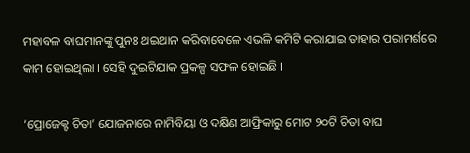ମହାବଳ ବାଘମାନଙ୍କୁ ପୁନଃ ଥଇଥାନ କରିବାବେଳେ ଏଭଳି କମିଟି କରାଯାଇ ତାହାର ପରାମର୍ଶରେ କାମ ହୋଇଥିଲା । ସେହି ଦୁଇଟିଯାକ ପ୍ରକଳ୍ପ ସଫଳ ହୋଇଛି ।

‘ପ୍ରୋଜେକ୍ଟ ଚିତା’ ଯୋଜନାରେ ନାମିବିୟା ଓ ଦକ୍ଷିଣ ଆଫ୍ରିକାରୁ ମୋଟ ୨୦ଟି ଚିତା ବାଘ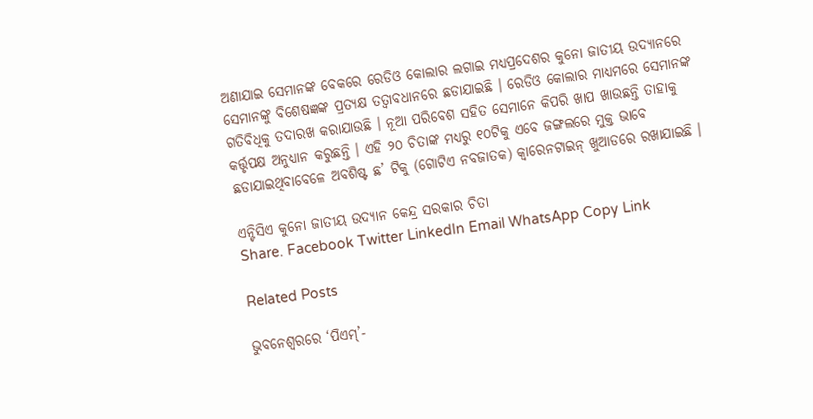ଅଣାଯାଇ ସେମାନଙ୍କ ବେକରେ ରେଡିଓ କୋଲାର ଲଗାଇ ମଧ୍ୟପ୍ରଦେଶର କୁନୋ ଜାତୀୟ ଉଦ୍ୟାନରେ ସେମାନଙ୍କୁ ବିଶେଷଜ୍ଞଙ୍କ ପ୍ରତ୍ୟକ୍ଷ ତତ୍ୱାବଧାନରେ ଛଡାଯାଇଛି । ରେଡିଓ କୋଲାର ମାଧ୍ୟମରେ ସେମାନଙ୍କ ଗତିବିଧିକୁ ତଦାରଖ କରାଯାଉଛି । ନୂଆ ପରିବେଶ ସହିତ ସେମାନେ କିପରି ଖାପ ଖାଉଛନ୍ତି ତାହାକୁ କର୍ତ୍ତୃପକ୍ଷ ଅନୁଧ୍ୟାନ କରୁଛନ୍ତି । ଏହି ୨୦ ଚିତାଙ୍କ ମଧ୍ୟରୁ ୧୦ଟିକୁ ଏବେ ଜଙ୍ଗଲରେ ମୁକ୍ତ ଭାବେ ଛଡାଯାଇଥିବାବେଳେ ଅବଶିଷ୍ଟ ଛ’ ଟିକୁ (ଗୋଟିଏ ନବଜାତକ) କ୍ୱାରେନଟାଇନ୍ ଖୁଆଡରେ ରଖାଯାଇଛି ।

ଏନ୍ଟିସିଏ କୁନୋ ଜାତୀୟ ଉଦ୍ୟାନ କେନ୍ଦ୍ର ସରକାର ଚିତା
Share. Facebook Twitter LinkedIn Email WhatsApp Copy Link

Related Posts

ଭୁବନେଶ୍ୱରରେ ‘ପିଏମ୍’-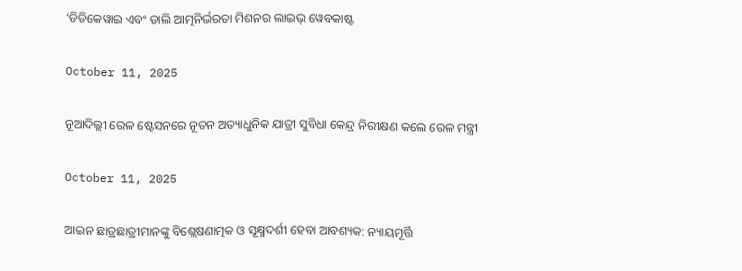‘ଡିଡିକେୱାଇ ଏବଂ ଡାଲି ଆତ୍ମନିର୍ଭରତା ମିଶନର ଲାଇଭ୍ ୱେବକାଷ୍ଟ

October 11, 2025

ନୂଆଦିଲ୍ଲୀ ରେଳ ଷ୍ଟେସନରେ ନୂତନ ଅତ୍ୟାଧୁନିକ ଯାତ୍ରୀ ସୁବିଧା କେନ୍ଦ୍ର ନିରୀକ୍ଷଣ କଲେ ରେଳ ମନ୍ତ୍ରୀ

October 11, 2025

ଆଇନ ଛାତ୍ରଛାତ୍ରୀମାନଙ୍କୁ ବିଶ୍ଲେଷଣାତ୍ମକ ଓ ସୂକ୍ଷ୍ମଦର୍ଶୀ ହେବା ଆବଶ୍ୟକ: ନ୍ୟାୟମୂର୍ତ୍ତି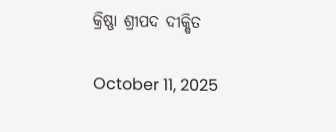କ୍ରିଷ୍ଣା ଶ୍ରୀପଦ ଦୀକ୍ଷିତ

October 11, 2025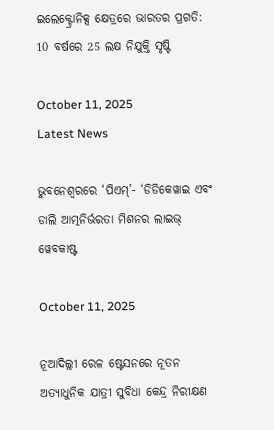ଇଲେକ୍ଟ୍ରୋନିକ୍ସ କ୍ଷେତ୍ରରେ ଭାରତର ପ୍ରଗତି: 10 ବର୍ଷରେ 25 ଲକ୍ଷ ନିଯୁକ୍ତି ସୃଷ୍ଟି

October 11, 2025
Latest News

ଭୁବନେଶ୍ୱରରେ ‘ପିଏମ୍’- ‘ଡିଡିକେୱାଇ ଏବଂ ଡାଲି ଆତ୍ମନିର୍ଭରତା ମିଶନର ଲାଇଭ୍ ୱେବକାଷ୍ଟ

October 11, 2025

ନୂଆଦିଲ୍ଲୀ ରେଳ ଷ୍ଟେସନରେ ନୂତନ ଅତ୍ୟାଧୁନିକ ଯାତ୍ରୀ ସୁବିଧା କେନ୍ଦ୍ର ନିରୀକ୍ଷଣ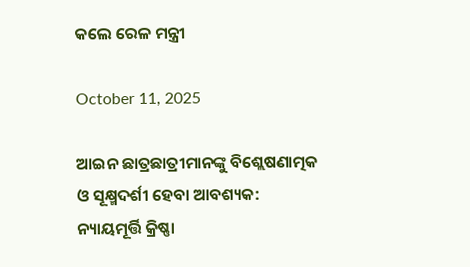କଲେ ରେଳ ମନ୍ତ୍ରୀ

October 11, 2025

ଆଇନ ଛାତ୍ରଛାତ୍ରୀମାନଙ୍କୁ ବିଶ୍ଲେଷଣାତ୍ମକ ଓ ସୂକ୍ଷ୍ମଦର୍ଶୀ ହେବା ଆବଶ୍ୟକ: ନ୍ୟାୟମୂର୍ତ୍ତି କ୍ରିଷ୍ଣା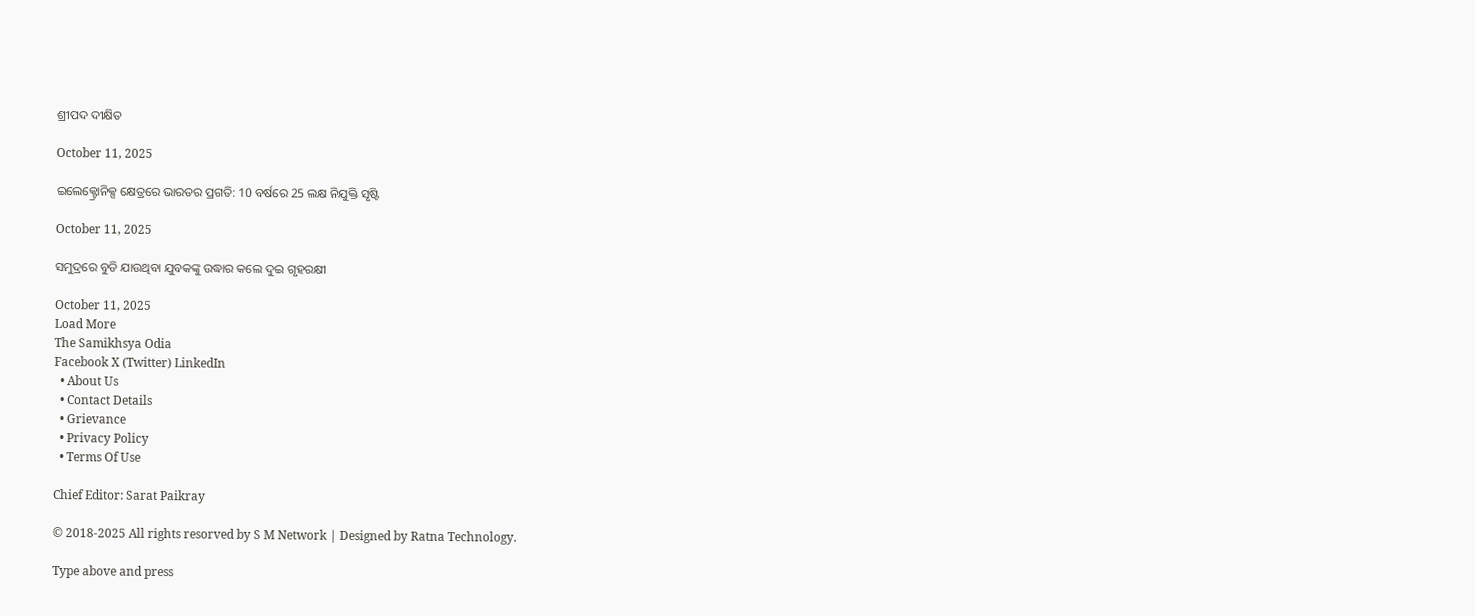ଶ୍ରୀପଦ ଦୀକ୍ଷିତ

October 11, 2025

ଇଲେକ୍ଟ୍ରୋନିକ୍ସ କ୍ଷେତ୍ରରେ ଭାରତର ପ୍ରଗତି: 10 ବର୍ଷରେ 25 ଲକ୍ଷ ନିଯୁକ୍ତି ସୃଷ୍ଟି

October 11, 2025

ସମୁଦ୍ରରେ ବୁଡି ଯାଉଥିବା ଯୁବକଙ୍କୁ ଉଦ୍ଧାର କଲେ ଦୁଇ ଗୃହରକ୍ଷୀ

October 11, 2025
Load More
The Samikhsya Odia
Facebook X (Twitter) LinkedIn
  • About Us
  • Contact Details
  • Grievance
  • Privacy Policy
  • Terms Of Use

Chief Editor: Sarat Paikray

© 2018-2025 All rights resorved by S M Network | Designed by Ratna Technology.

Type above and press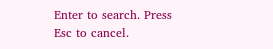Enter to search. Press Esc to cancel.